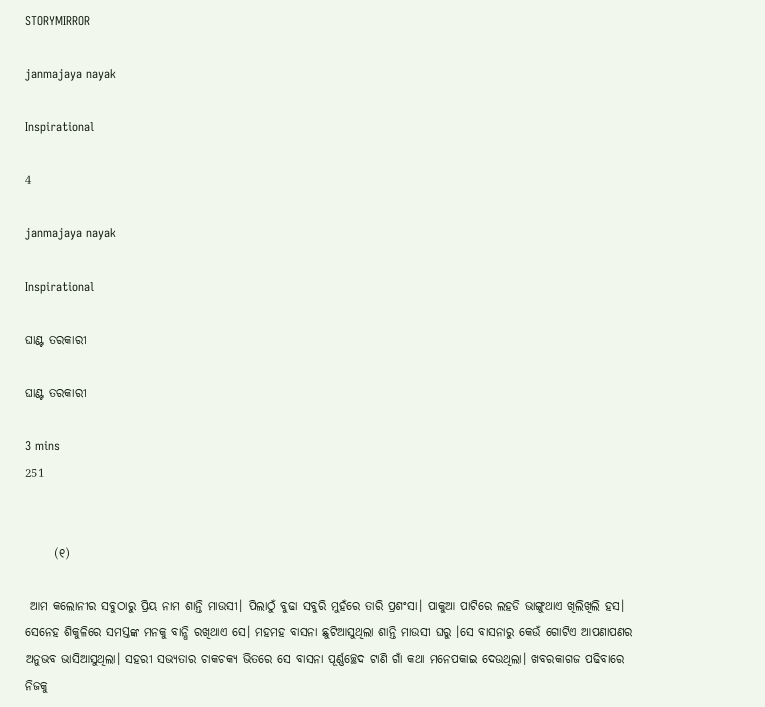STORYMIRROR

janmajaya nayak

Inspirational

4

janmajaya nayak

Inspirational

ଘାଣ୍ଟ ତରକାରୀ

ଘାଣ୍ଟ ତରକାରୀ

3 mins
251


      (୧)

 ଆମ କଲୋନୀର ସବୁଠାରୁ ପ୍ରିୟ ନାମ ଶାନ୍ତି ମାଉସୀ। ପିଲାଠୁଁ ବୁଢା ସବୁରି ମୁହଁରେ ତାରି ପ୍ରଶଂସା। ପାକୁଆ ପାଟିରେ ଲହଡି ଭାଙ୍ଗୁଥାଏ ଖିଲିଖିଲି ହସ। ସେନେହ ଶିକୁଳିରେ ସମସ୍ତଙ୍କ ମନକୁ ବାନ୍ଧି ରଖିଥାଏ ସେ। ମହମହ ବାସନା ଛୁଟିଆସୁଥିଲା ଶାନ୍ତି ମାଉସୀ ଘରୁ ।ସେ ବାସନାରୁ କେଉଁ ଗୋଟିଏ ଆପଣାପଣର ଅନୁଭବ ଭାସିଆସୁଥିଲା। ସହରୀ ସଭ୍ୟତାର ଚାକଚକ୍ୟ ଭିତରେ ସେ ବାସନା ପୂର୍ଣ୍ଣଚ୍ଛେଦ ଟାଣି ଗାଁ କଥା ମନେପକାଇ ଦେଉଥିଲା। ଖବରକାଗଜ ପଢିବାରେ ନିଜକୁ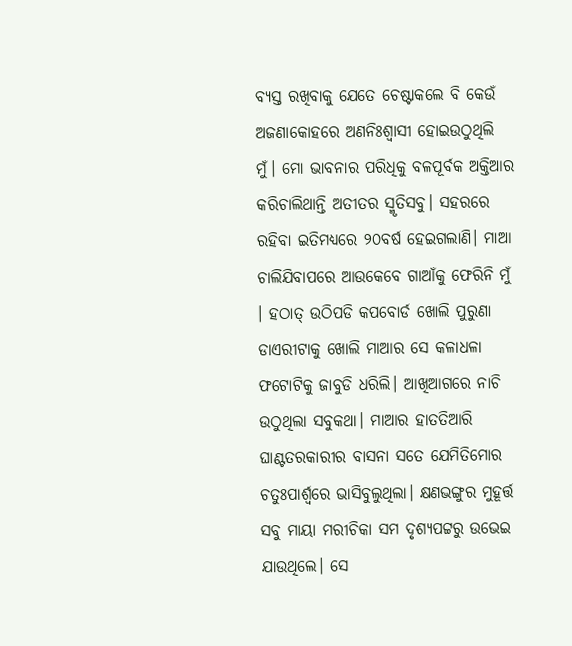ବ୍ୟସ୍ତ ରଖିବାକୁ ଯେତେ ଚେଷ୍ଟାକଲେ ବି କେଉଁ ଅଜଣାକୋହରେ ଅଣନିଃଶ୍ୱାସୀ ହୋଇଉଠୁଥିଲି ମୁଁ। ମୋ ଭାବନାର ପରିଧିକୁ ବଳପୂର୍ବକ ଅକ୍ତିଆର କରିଚାଲିଥାନ୍ତି ଅତୀତର ସ୍ମୃତିସବୁ। ସହରରେ ରହିବା ଇତିମଧ୍ୟରେ ୨୦ବର୍ଷ ହେଇଗଲାଣି। ମାଆ ଚାଲିଯିବାପରେ ଆଉକେବେ ଗାଆଁକୁ ଫେରିନି ମୁଁ । ହଠାତ୍ ଉଠିପଡି କପବୋର୍ଡ ଖୋଲି ପୁରୁଣା ଡାଏରୀଟାକୁ ଖୋଲି ମାଆର ସେ କଳାଧଳା ଫଟୋଟିକୁ ଜାବୁଡି ଧରିଲି। ଆଖିଆଗରେ ନାଚି ଉଠୁଥିଲା ସବୁକଥା। ମାଆର ହାତତିଆରି ଘାଣ୍ଟତରକାରୀର ବାସନା ସତେ ଯେମିତିମୋର ଚତୁଃପାର୍ଶ୍ଵରେ ଭାସିବୁଲୁଥିଲା। କ୍ଷଣଭଙ୍ଗୁର ମୁହୂର୍ତ୍ତ ସବୁ ମାୟା ମରୀଚିକା ସମ ଦୃଶ୍ୟପଟ୍ଟରୁ ଉଭେଇ ଯାଉଥିଲେ। ସେ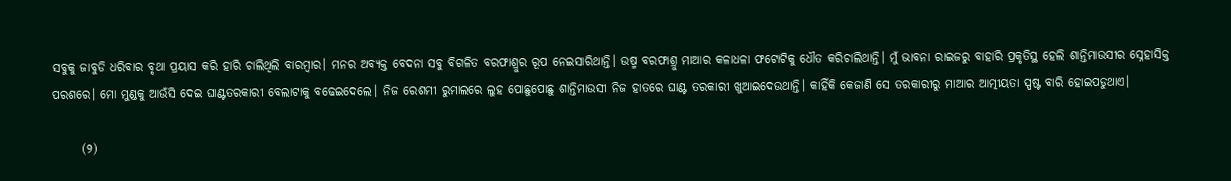ସବୁକୁ ଜାବୁଡି ଧରିବାର ବୃଥା ପ୍ରୟାସ କରି ହାରି ଚାଲିଥିଲି ବାରମ୍ବାର। ମନର ଅବ୍ୟକ୍ତ ବେଦନା ସବୁ ବିଗଳିତ ବରଫାଶ୍ରୁର ରୂପ ନେଇସାରିଥାନ୍ତି। ଉଷ୍ମ ବରଫାଶ୍ରୁ ମାଆର କଳାଧଳା ଫଟୋଟିକୁ ଧୌତ କରିଚାଲିଥାନ୍ତି। ମୁଁ ଭାବନା ରାଇଜରୁ ବାହାରି ପ୍ରକୃତିସ୍ଥ ହେଲି ଶାନ୍ତିମାଉସୀର ସ୍ନେହାସିକ୍ତ ପରଶରେ। ମୋ ମୁଣ୍ଡକୁ ଆଉଁସି ଦେଇ ଘାଣ୍ଟତରକାରୀ ବେଲାଟାକୁ ବଢେଇଦେଲେ। ନିଜ ରେଶମୀ ରୁମାଲରେ ଲୁହ ପୋଛୁପୋଛୁ ଶାନ୍ତିମାଉସୀ ନିଜ ହାତରେ ଘାଣ୍ଟ ତରକାରୀ ଖୁଆଇଦେଉଥାନ୍ତି। କାହିଁକି କେଜାଣି ସେ ତରକାରୀରୁ ମାଆର ଆତ୍ମୀୟତା ସ୍ପଷ୍ଟ ବାରି ହୋଇପଡୁଥାଏ।

      (୨)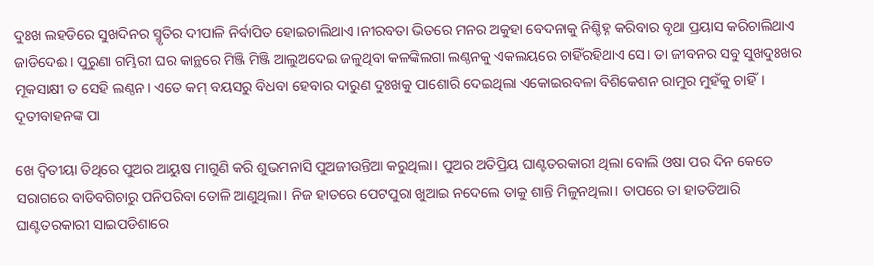ଦୁଃଖ ଲହଡିରେ ସୁଖଦିନର ସ୍ମୃତିର ଦୀପାଳି ନିର୍ବାପିତ ହୋଇଚାଲିଥାଏ ।ନୀରବତା ଭିତରେ ମନର ଅକୁହା ବେଦନାକୁ ନିଶ୍ଚିହ୍ନ କରିବାର ବୃଥା ପ୍ରୟାସ କରିଚାଲିଥାଏ ଜାଡିଦେଈ। ପୁରୁଣା ଗମ୍ଭିରୀ ଘର କାନ୍ଥରେ ମିଞ୍ଜି ମିଞ୍ଜି ଆଲୁଅଦେଇ ଜଳୁଥିବା କଳଙ୍କିଲଗା ଲଣ୍ଠନକୁ ଏକଲୟରେ ଚାହିଁରହିଥାଏ ସେ। ତା ଜୀବନର ସବୁ ସୁଖଦୁଃଖର ମୂକସାକ୍ଷୀ ତ ସେହି ଲଣ୍ଠନ। ଏତେ କମ୍ ବୟସରୁ ବିଧବା ହେବାର ଦାରୁଣ ଦୁଃଖକୁ ପାଶୋରି ଦେଇଥିଲା ଏକୋଇରବଳା ବିଶିକେଶନ ରାମୁର ମୁହଁକୁ ଚାହିଁ। ଦୂତୀବାହନଙ୍କ ପା

ଖେ ଦ୍ୱିତୀୟା ତିଥିରେ ପୁଅର ଆୟୁଷ ମାଗୁଣି କରି ଶୁଭମନାସି ପୁଅଜୀଉନ୍ତିଆ କରୁଥିଲା। ପୁଅର ଅତିପ୍ରିୟ ଘାଣ୍ଟତରକାରୀ ଥିଲା ବୋଲି ଓଷା ପର ଦିନ କେତେ ସରାଗରେ ବାଡିବଗିଚାରୁ ପନିପରିବା ତୋଳି ଆଣୁଥିଲା। ନିଜ ହାତରେ ପେଟପୁରା ଖୁଆଇ ନଦେଲେ ତାକୁ ଶାନ୍ତି ମିଳୁନଥିଲା। ତାପରେ ତା ହାତତିଆରି ଘାଣ୍ଟତରକାରୀ ସାଇପଡିଶାରେ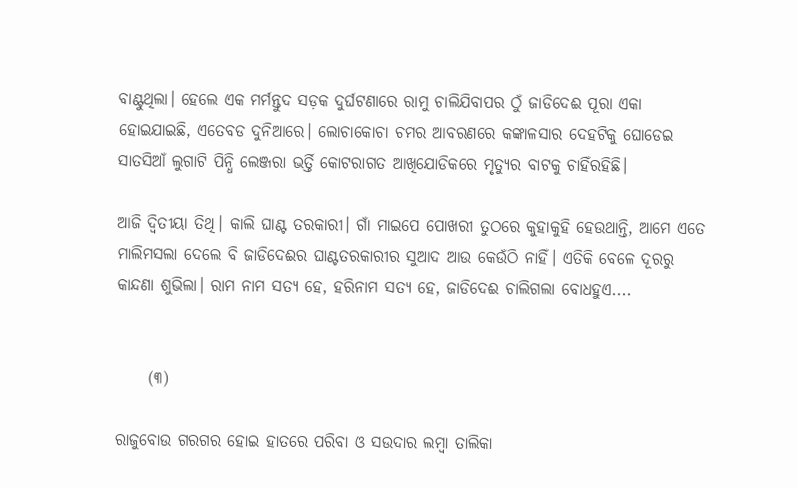ବାଣ୍ଟୁଥିଲା। ହେଲେ ଏକ ମର୍ମନ୍ତୁଦ ସଡ଼କ ଦୁର୍ଘଟଣାରେ ରାମୁ ଚାଲିଯିବାପର ଠୁଁ ଜାଡିଦେଈ ପୂରା ଏକା ହୋଇଯାଇଛି, ଏତେବଡ ଦୁନିଆରେ। ଲୋଚାକୋଚା ଚମର ଆବରଣରେ କଙ୍କାଳସାର ଦେହଟିକୁ ଘୋଡେଇ ସାତସିଆଁ ଲୁଗାଟି ପିନ୍ଧି ଲେଞ୍ଜରା ଭର୍ତ୍ତି କୋଟରାଗତ ଆଖିଯୋଡିକରେ ମୃତ୍ୟୁର ବାଟକୁ ଚାହିଁରହିଛି।

ଆଜି ଦ୍ୱିତୀୟା ତିଥି। କାଲି ଘାଣ୍ଟ ତରକାରୀ। ଗାଁ ମାଇପେ ପୋଖରୀ ତୁଠରେ କୁହାକୁହି ହେଉଥାନ୍ତି, ଆମେ ଏତେ ମାଲିମସଲା ଦେଲେ ବି ଜାଡିଦେଈର ଘାଣ୍ଟତରକାରୀର ସୁଆଦ ଆଉ କେଉଁଠି ନାହିଁ। ଏତିକି ବେଳେ ଦୂରରୁ କାନ୍ଦଣା ଶୁଭିଲା। ରାମ ନାମ ସତ୍ୟ ହେ, ହରିନାମ ସତ୍ୟ ହେ, ଜାଡିଦେଈ ଚାଲିଗଲା ବୋଧହୁଏ....


     (୩)

ରାଜୁବୋଉ ଗରଗର ହୋଇ ହାତରେ ପରିବା ଓ ସଉଦାର ଲମ୍ବା ତାଲିକା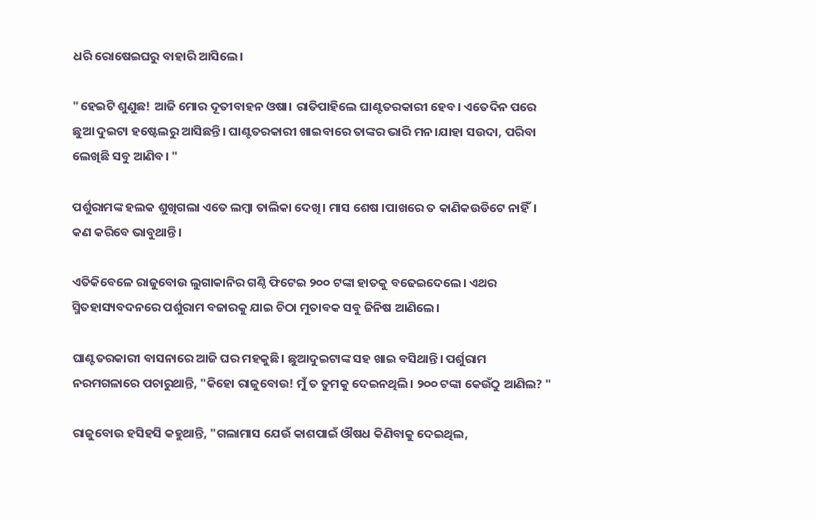ଧରି ରୋଷେଇଘରୁ ବାହାରି ଆସିଲେ।

"ହେଇଟି ଶୁଣୁଛ! ଆଜି ମୋର ଦୂତୀବାହନ ଓଷା। ରାତିପାହିଲେ ଘାଣ୍ଟତରକାରୀ ହେବ। ଏତେଦିନ ପରେ ଛୁଆ ଦୁଇଟା ହଷ୍ଟେଲରୁ ଆସିଛନ୍ତି। ଘାଣ୍ଟତରକାରୀ ଖାଇବାରେ ତାଙ୍କର ଭାରି ମନ।ଯାହା ସଉଦା, ପରିବା ଲେଖିଛି ସବୁ ଆଣିବ। "

ପର୍ଶୁରାମଙ୍କ ହଲକ ଶୁଖିଗଲା ଏତେ ଲମ୍ବା ତାଲିକା ଦେଖି। ମାସ ଶେଷ ।ପାଖରେ ତ କାଣିକଉଡିଟେ ନାହିଁ। କଣ କରିବେ ଭାବୁଥାନ୍ତି।

ଏତିକିବେଳେ ରାଜୁବୋଉ ଲୁଗାକାନିର ଗଣ୍ଠି ଫିଟେଇ ୨୦୦ ଟଙ୍କା ହାତକୁ ବଢେଇଦେଲେ। ଏଥର ସ୍ମିତହାସ୍ୟବଦନରେ ପର୍ଶୁରାମ ବଜାରକୁ ଯାଇ ଚିଠା ମୁତାବକ ସବୁ ଜିନିଷ ଆଣିଲେ।

ଘାଣ୍ଟତରକାରୀ ବାସନାରେ ଆଜି ଘର ମହକୁଛି। ଛୁଆଦୁଇଟାଙ୍କ ସହ ଖାଇ ବସିଥାନ୍ତି। ପର୍ଶୁରାମ ନରମଗଳାରେ ପଚାରୁଥାନ୍ତି, "କିହୋ ରାଜୁବୋଉ! ମୁଁ ତ ତୁମକୁ ଦେଇନଥିଲି। ୨୦୦ ଟଙ୍କା କେଉଁଠୁ ଆଣିଲ? "

ରାଜୁବୋଉ ହସିହସି କହୁଥାନ୍ତି, "ଗଲାମାସ ଯେଉଁ କାଶପାଇଁ ଔଷଧ କିଣିବାକୁ ଦେଇଥିଲ,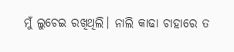ମୁଁ ଲୁଚେଇ ରଖିଥିଲି। ନାଲି କାଢା ଚାହାରେ ତ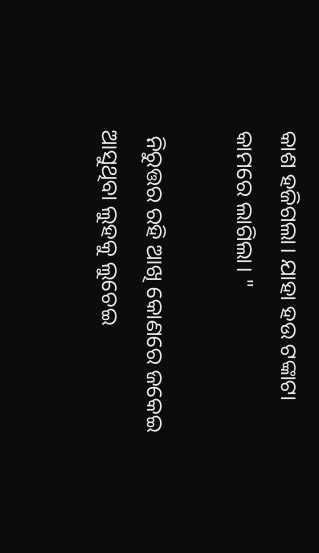କାଶ ହଜିଗଲା। ଯାହା ହଉ ଟଙ୍କାଟା କାମରେ ଲାଗିଲା। "

 ନିରୁତ୍ତର ରହି ଆଖି କୋଣରେ ଜକେଇ ଆସୁଥିବା ଲୁହକୁ ଲୁଚେଇ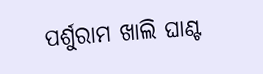ପର୍ଶୁରାମ ଖାଲି ଘାଣ୍ଟ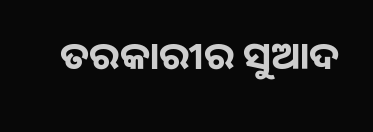ତରକାରୀର ସୁଆଦ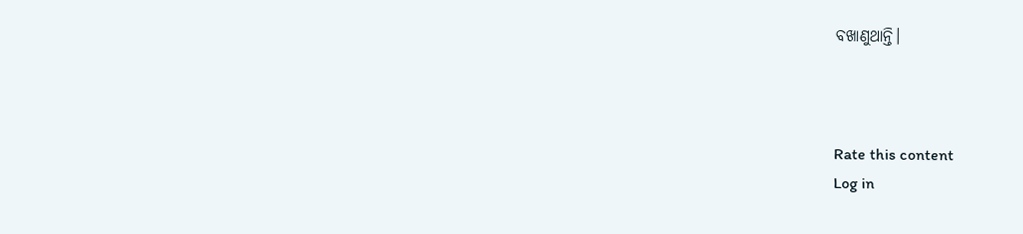ବଖାଣୁଥାନ୍ତି।



Rate this content
Log in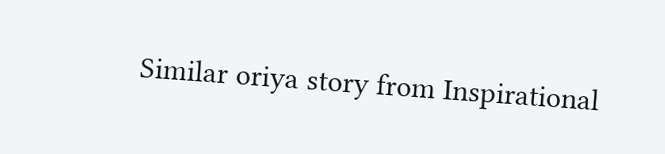Similar oriya story from Inspirational